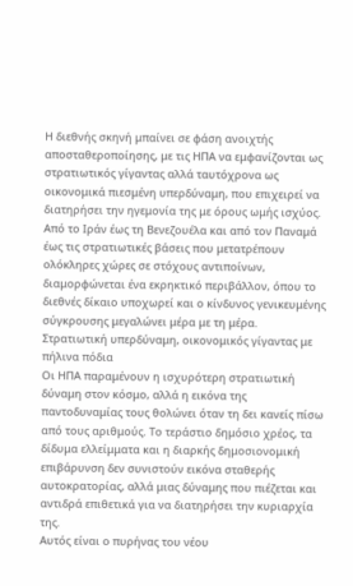Η διεθνής σκηνή μπαίνει σε φάση ανοιχτής αποσταθεροποίησης, με τις ΗΠΑ να εμφανίζονται ως στρατιωτικός γίγαντας αλλά ταυτόχρονα ως οικονομικά πιεσμένη υπερδύναμη, που επιχειρεί να διατηρήσει την ηγεμονία της με όρους ωμής ισχύος.
Από το Ιράν έως τη Βενεζουέλα και από τον Παναμά έως τις στρατιωτικές βάσεις που μετατρέπουν ολόκληρες χώρες σε στόχους αντιποίνων, διαμορφώνεται ένα εκρηκτικό περιβάλλον, όπου το διεθνές δίκαιο υποχωρεί και ο κίνδυνος γενικευμένης σύγκρουσης μεγαλώνει μέρα με τη μέρα.
Στρατιωτική υπερδύναμη, οικονομικός γίγαντας με πήλινα πόδια
Οι ΗΠΑ παραμένουν η ισχυρότερη στρατιωτική δύναμη στον κόσμο, αλλά η εικόνα της παντοδυναμίας τους θολώνει όταν τη δει κανείς πίσω από τους αριθμούς. Το τεράστιο δημόσιο χρέος, τα δίδυμα ελλείμματα και η διαρκής δημοσιονομική επιβάρυνση δεν συνιστούν εικόνα σταθερής αυτοκρατορίας, αλλά μιας δύναμης που πιέζεται και αντιδρά επιθετικά για να διατηρήσει την κυριαρχία της.
Αυτός είναι ο πυρήνας του νέου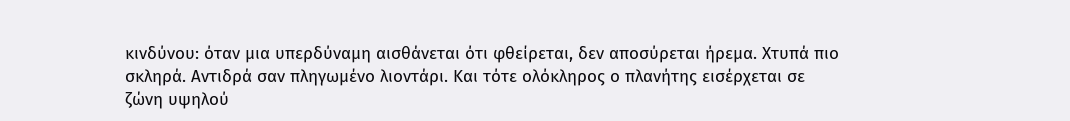κινδύνου: όταν μια υπερδύναμη αισθάνεται ότι φθείρεται, δεν αποσύρεται ήρεμα. Χτυπά πιο σκληρά. Αντιδρά σαν πληγωμένο λιοντάρι. Και τότε ολόκληρος ο πλανήτης εισέρχεται σε ζώνη υψηλού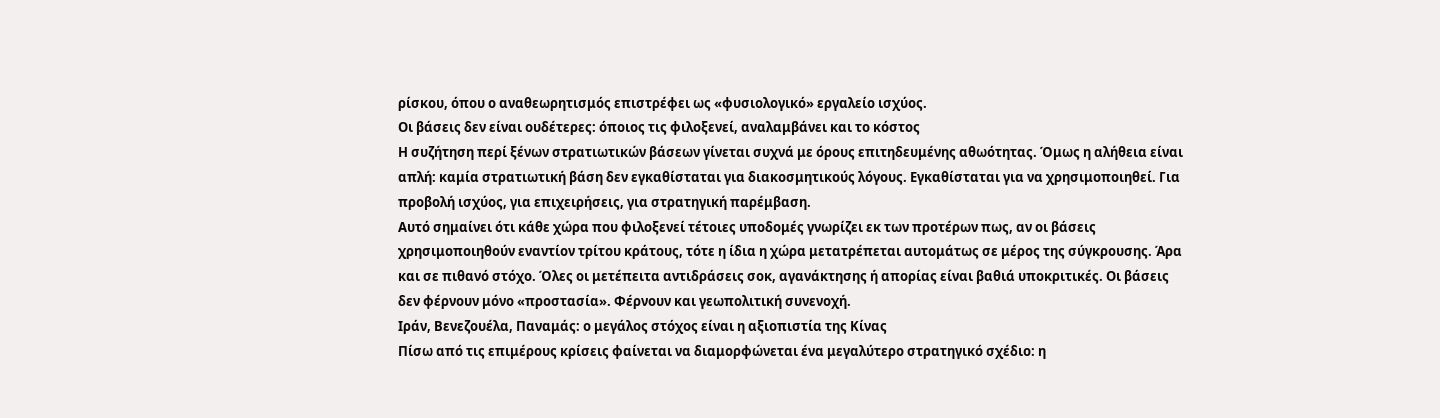ρίσκου, όπου ο αναθεωρητισμός επιστρέφει ως «φυσιολογικό» εργαλείο ισχύος.
Οι βάσεις δεν είναι ουδέτερες: όποιος τις φιλοξενεί, αναλαμβάνει και το κόστος
Η συζήτηση περί ξένων στρατιωτικών βάσεων γίνεται συχνά με όρους επιτηδευμένης αθωότητας. Όμως η αλήθεια είναι απλή: καμία στρατιωτική βάση δεν εγκαθίσταται για διακοσμητικούς λόγους. Εγκαθίσταται για να χρησιμοποιηθεί. Για προβολή ισχύος, για επιχειρήσεις, για στρατηγική παρέμβαση.
Αυτό σημαίνει ότι κάθε χώρα που φιλοξενεί τέτοιες υποδομές γνωρίζει εκ των προτέρων πως, αν οι βάσεις χρησιμοποιηθούν εναντίον τρίτου κράτους, τότε η ίδια η χώρα μετατρέπεται αυτομάτως σε μέρος της σύγκρουσης. Άρα και σε πιθανό στόχο. Όλες οι μετέπειτα αντιδράσεις σοκ, αγανάκτησης ή απορίας είναι βαθιά υποκριτικές. Οι βάσεις δεν φέρνουν μόνο «προστασία». Φέρνουν και γεωπολιτική συνενοχή.
Ιράν, Βενεζουέλα, Παναμάς: ο μεγάλος στόχος είναι η αξιοπιστία της Κίνας
Πίσω από τις επιμέρους κρίσεις φαίνεται να διαμορφώνεται ένα μεγαλύτερο στρατηγικό σχέδιο: η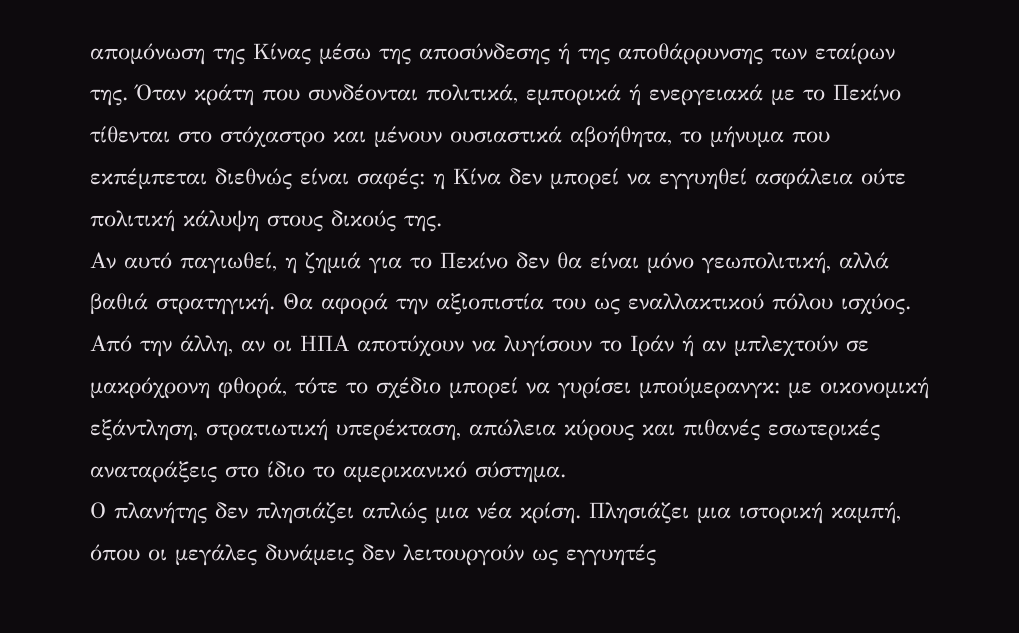απομόνωση της Κίνας μέσω της αποσύνδεσης ή της αποθάρρυνσης των εταίρων της. Όταν κράτη που συνδέονται πολιτικά, εμπορικά ή ενεργειακά με το Πεκίνο τίθενται στο στόχαστρο και μένουν ουσιαστικά αβοήθητα, το μήνυμα που εκπέμπεται διεθνώς είναι σαφές: η Κίνα δεν μπορεί να εγγυηθεί ασφάλεια ούτε πολιτική κάλυψη στους δικούς της.
Αν αυτό παγιωθεί, η ζημιά για το Πεκίνο δεν θα είναι μόνο γεωπολιτική, αλλά βαθιά στρατηγική. Θα αφορά την αξιοπιστία του ως εναλλακτικού πόλου ισχύος. Από την άλλη, αν οι ΗΠΑ αποτύχουν να λυγίσουν το Ιράν ή αν μπλεχτούν σε μακρόχρονη φθορά, τότε το σχέδιο μπορεί να γυρίσει μπούμερανγκ: με οικονομική εξάντληση, στρατιωτική υπερέκταση, απώλεια κύρους και πιθανές εσωτερικές αναταράξεις στο ίδιο το αμερικανικό σύστημα.
Ο πλανήτης δεν πλησιάζει απλώς μια νέα κρίση. Πλησιάζει μια ιστορική καμπή, όπου οι μεγάλες δυνάμεις δεν λειτουργούν ως εγγυητές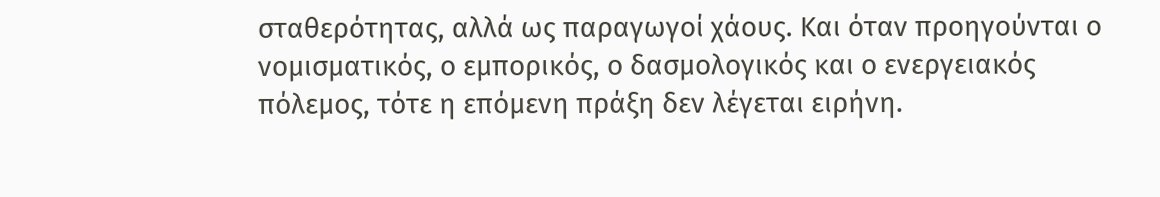σταθερότητας, αλλά ως παραγωγοί χάους. Και όταν προηγούνται ο νομισματικός, ο εμπορικός, ο δασμολογικός και ο ενεργειακός πόλεμος, τότε η επόμενη πράξη δεν λέγεται ειρήνη.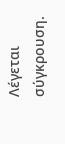Λέγεται σύγκρουση.